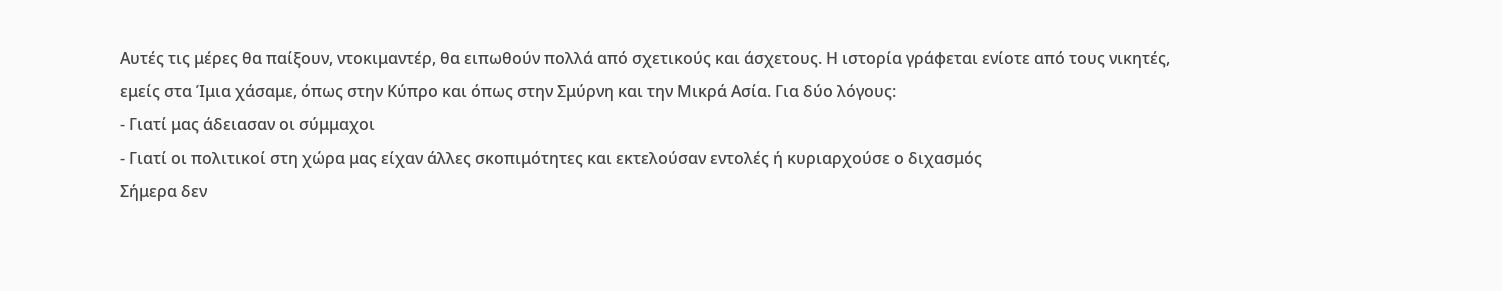Αυτές τις μέρες θα παίξουν, ντοκιμαντέρ, θα ειπωθούν πολλά από σχετικούς και άσχετους. Η ιστορία γράφεται ενίοτε από τους νικητές, εμείς στα Ίμια χάσαμε, όπως στην Κύπρο και όπως στην Σμύρνη και την Μικρά Ασία. Για δύο λόγους:
- Γιατί μας άδειασαν οι σύμμαχοι
- Γιατί οι πολιτικοί στη χώρα μας είχαν άλλες σκοπιμότητες και εκτελούσαν εντολές ή κυριαρχούσε ο διχασμός
Σήμερα δεν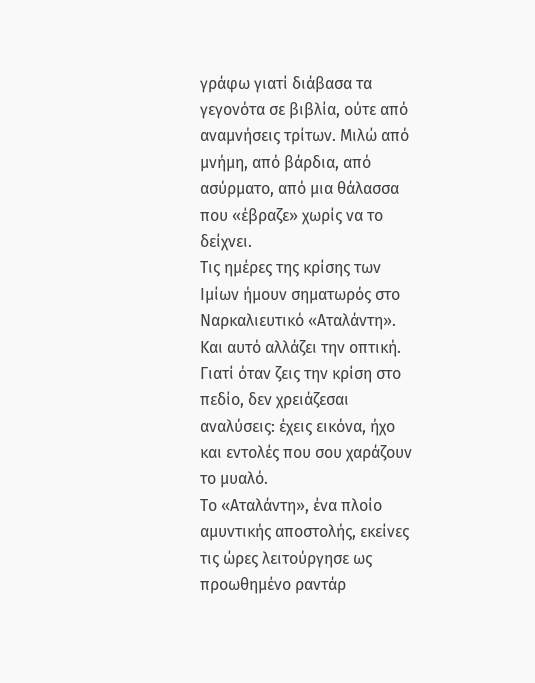γράφω γιατί διάβασα τα γεγονότα σε βιβλία, ούτε από αναμνήσεις τρίτων. Μιλώ από μνήμη, από βάρδια, από ασύρματο, από μια θάλασσα που «έβραζε» χωρίς να το δείχνει.
Τις ημέρες της κρίσης των Ιμίων ήμουν σηματωρός στο Ναρκαλιευτικό «Αταλάντη». Και αυτό αλλάζει την οπτική. Γιατί όταν ζεις την κρίση στο πεδίο, δεν χρειάζεσαι αναλύσεις: έχεις εικόνα, ήχο και εντολές που σου χαράζουν το μυαλό.
Το «Αταλάντη», ένα πλοίο αμυντικής αποστολής, εκείνες τις ώρες λειτούργησε ως προωθημένο ραντάρ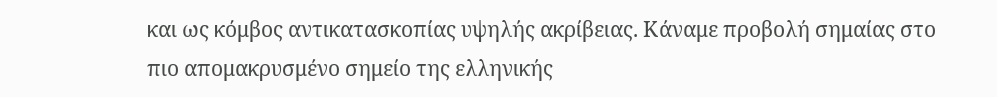και ως κόμβος αντικατασκοπίας υψηλής ακρίβειας. Κάναμε προβολή σημαίας στο πιο απομακρυσμένο σημείο της ελληνικής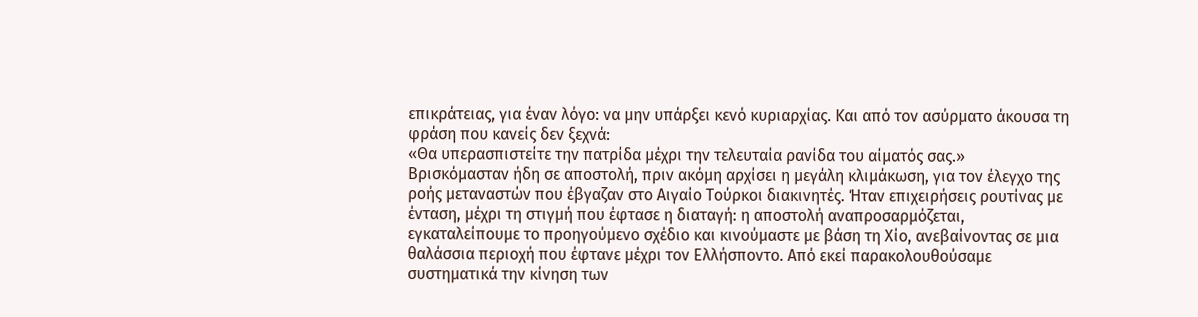επικράτειας, για έναν λόγο: να μην υπάρξει κενό κυριαρχίας. Και από τον ασύρματο άκουσα τη φράση που κανείς δεν ξεχνά:
«Θα υπερασπιστείτε την πατρίδα μέχρι την τελευταία ρανίδα του αίματός σας.»
Βρισκόμασταν ήδη σε αποστολή, πριν ακόμη αρχίσει η μεγάλη κλιμάκωση, για τον έλεγχο της ροής μεταναστών που έβγαζαν στο Αιγαίο Τούρκοι διακινητές. Ήταν επιχειρήσεις ρουτίνας με ένταση, μέχρι τη στιγμή που έφτασε η διαταγή: η αποστολή αναπροσαρμόζεται, εγκαταλείπουμε το προηγούμενο σχέδιο και κινούμαστε με βάση τη Χίο, ανεβαίνοντας σε μια θαλάσσια περιοχή που έφτανε μέχρι τον Ελλήσποντο. Από εκεί παρακολουθούσαμε συστηματικά την κίνηση των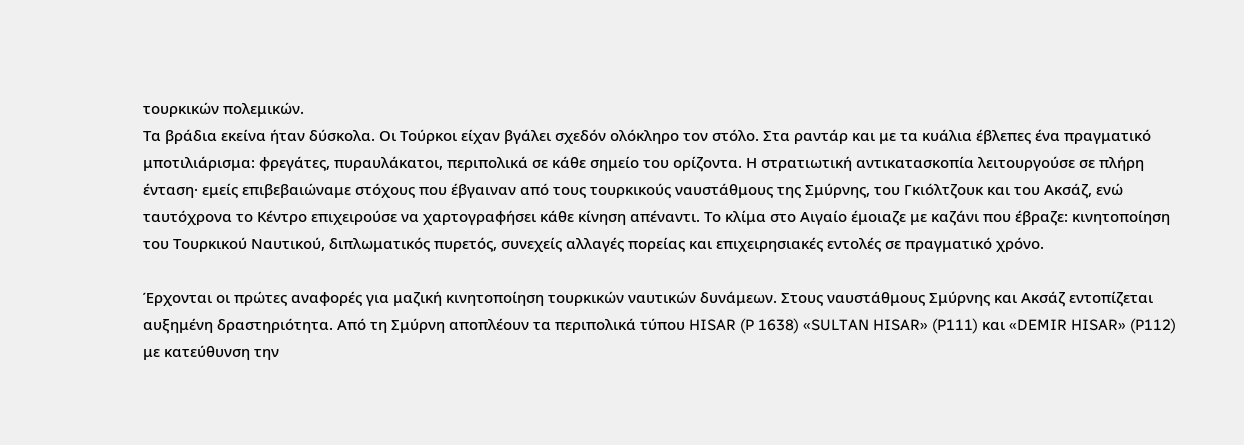τουρκικών πολεμικών.
Τα βράδια εκείνα ήταν δύσκολα. Οι Τούρκοι είχαν βγάλει σχεδόν ολόκληρο τον στόλο. Στα ραντάρ και με τα κυάλια έβλεπες ένα πραγματικό μποτιλιάρισμα: φρεγάτες, πυραυλάκατοι, περιπολικά σε κάθε σημείο του ορίζοντα. Η στρατιωτική αντικατασκοπία λειτουργούσε σε πλήρη ένταση· εμείς επιβεβαιώναμε στόχους που έβγαιναν από τους τουρκικούς ναυστάθμους της Σμύρνης, του Γκιόλτζουκ και του Ακσάζ, ενώ ταυτόχρονα το Κέντρο επιχειρούσε να χαρτογραφήσει κάθε κίνηση απέναντι. Το κλίμα στο Αιγαίο έμοιαζε με καζάνι που έβραζε: κινητοποίηση του Τουρκικού Ναυτικού, διπλωματικός πυρετός, συνεχείς αλλαγές πορείας και επιχειρησιακές εντολές σε πραγματικό χρόνο.

Έρχονται οι πρώτες αναφορές για μαζική κινητοποίηση τουρκικών ναυτικών δυνάμεων. Στους ναυστάθμους Σμύρνης και Ακσάζ εντοπίζεται αυξημένη δραστηριότητα. Από τη Σμύρνη αποπλέουν τα περιπολικά τύπου HISAR (P 1638) «SULTAN HISAR» (P111) και «DEMIR HISAR» (P112) με κατεύθυνση την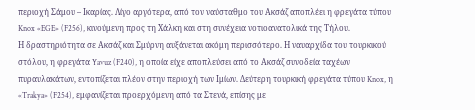περιοχή Σάμου – Ικαρίας. Λίγο αργότερα, από τον ναύσταθμο του Ακσάζ αποπλέει η φρεγάτα τύπου Knox «EGE» (F256), κινούμενη προς τη Χάλκη και στη συνέχεια νοτιοανατολικά της Τήλου.
Η δραστηριότητα σε Ακσάζ και Σμύρνη αυξάνεται ακόμη περισσότερο. Η ναυαρχίδα του τουρκικού στόλου, η φρεγάτα Yavuz (F240), η οποία είχε αποπλεύσει από το Ακσάζ συνοδεία ταχέων πυραυλακάτων, εντοπίζεται πλέον στην περιοχή των Ιμίων. Δεύτερη τουρκική φρεγάτα τύπου Knox, η «Trakya» (F254), εμφανίζεται προερχόμενη από τα Στενά, επίσης με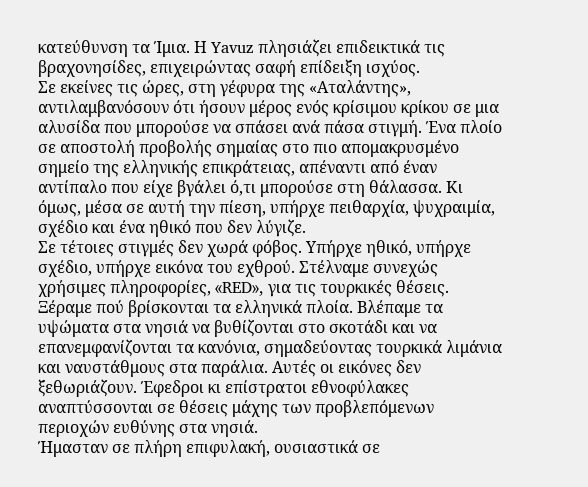κατεύθυνση τα Ίμια. Η Yavuz πλησιάζει επιδεικτικά τις βραχονησίδες, επιχειρώντας σαφή επίδειξη ισχύος.
Σε εκείνες τις ώρες, στη γέφυρα της «Αταλάντης», αντιλαμβανόσουν ότι ήσουν μέρος ενός κρίσιμου κρίκου σε μια αλυσίδα που μπορούσε να σπάσει ανά πάσα στιγμή. Ένα πλοίο σε αποστολή προβολής σημαίας στο πιο απομακρυσμένο σημείο της ελληνικής επικράτειας, απέναντι από έναν αντίπαλο που είχε βγάλει ό,τι μπορούσε στη θάλασσα. Κι όμως, μέσα σε αυτή την πίεση, υπήρχε πειθαρχία, ψυχραιμία, σχέδιο και ένα ηθικό που δεν λύγιζε.
Σε τέτοιες στιγμές δεν χωρά φόβος. Υπήρχε ηθικό, υπήρχε σχέδιο, υπήρχε εικόνα του εχθρού. Στέλναμε συνεχώς χρήσιμες πληροφορίες, «RED», για τις τουρκικές θέσεις. Ξέραμε πού βρίσκονται τα ελληνικά πλοία. Βλέπαμε τα υψώματα στα νησιά να βυθίζονται στο σκοτάδι και να επανεμφανίζονται τα κανόνια, σημαδεύοντας τουρκικά λιμάνια και ναυστάθμους στα παράλια. Αυτές οι εικόνες δεν ξεθωριάζουν. Έφεδροι κι επίστρατοι εθνοφύλακες αναπτύσσονται σε θέσεις μάχης των προβλεπόμενων περιοχών ευθύνης στα νησιά.
Ήμασταν σε πλήρη επιφυλακή, ουσιαστικά σε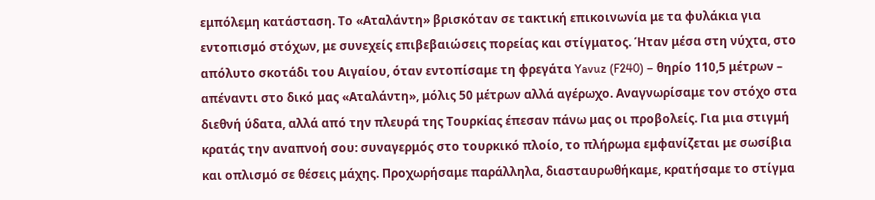εμπόλεμη κατάσταση. Το «Αταλάντη» βρισκόταν σε τακτική επικοινωνία με τα φυλάκια για εντοπισμό στόχων, με συνεχείς επιβεβαιώσεις πορείας και στίγματος. Ήταν μέσα στη νύχτα, στο απόλυτο σκοτάδι του Αιγαίου, όταν εντοπίσαμε τη φρεγάτα Yavuz (F240) – θηρίο 110,5 μέτρων – απέναντι στο δικό μας «Αταλάντη», μόλις 50 μέτρων αλλά αγέρωχο. Αναγνωρίσαμε τον στόχο στα διεθνή ύδατα, αλλά από την πλευρά της Τουρκίας έπεσαν πάνω μας οι προβολείς. Για μια στιγμή κρατάς την αναπνοή σου: συναγερμός στο τουρκικό πλοίο, το πλήρωμα εμφανίζεται με σωσίβια και οπλισμό σε θέσεις μάχης. Προχωρήσαμε παράλληλα, διασταυρωθήκαμε, κρατήσαμε το στίγμα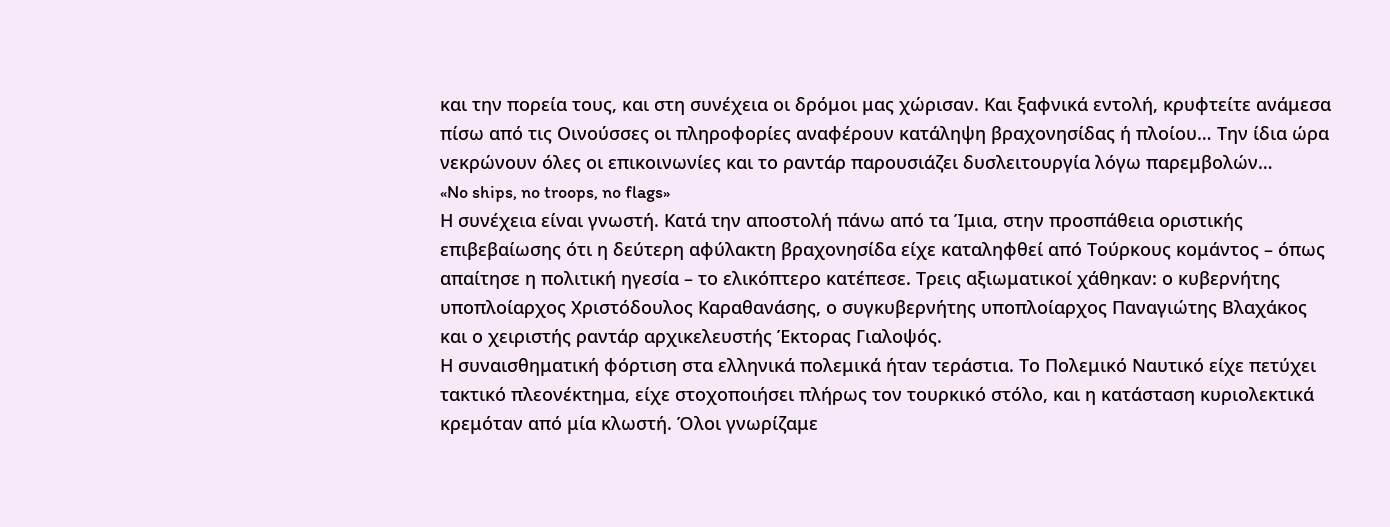και την πορεία τους, και στη συνέχεια οι δρόμοι μας χώρισαν. Και ξαφνικά εντολή, κρυφτείτε ανάμεσα πίσω από τις Οινούσσες οι πληροφορίες αναφέρουν κατάληψη βραχονησίδας ή πλοίου… Την ίδια ώρα νεκρώνουν όλες οι επικοινωνίες και το ραντάρ παρουσιάζει δυσλειτουργία λόγω παρεμβολών…
«No ships, no troops, no flags»
Η συνέχεια είναι γνωστή. Κατά την αποστολή πάνω από τα Ίμια, στην προσπάθεια οριστικής επιβεβαίωσης ότι η δεύτερη αφύλακτη βραχονησίδα είχε καταληφθεί από Τούρκους κομάντος – όπως απαίτησε η πολιτική ηγεσία – το ελικόπτερο κατέπεσε. Τρεις αξιωματικοί χάθηκαν: ο κυβερνήτης υποπλοίαρχος Χριστόδουλος Καραθανάσης, ο συγκυβερνήτης υποπλοίαρχος Παναγιώτης Βλαχάκος και ο χειριστής ραντάρ αρχικελευστής Έκτορας Γιαλοψός.
Η συναισθηματική φόρτιση στα ελληνικά πολεμικά ήταν τεράστια. Το Πολεμικό Ναυτικό είχε πετύχει τακτικό πλεονέκτημα, είχε στοχοποιήσει πλήρως τον τουρκικό στόλο, και η κατάσταση κυριολεκτικά κρεμόταν από μία κλωστή. Όλοι γνωρίζαμε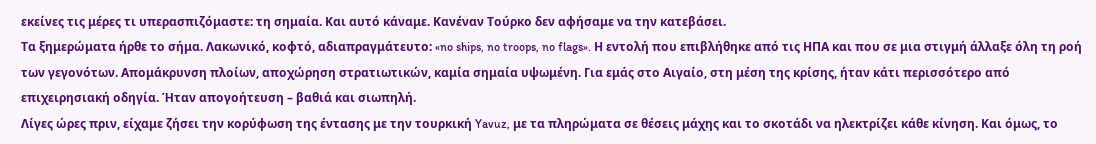εκείνες τις μέρες τι υπερασπιζόμαστε: τη σημαία. Και αυτό κάναμε. Κανέναν Τούρκο δεν αφήσαμε να την κατεβάσει.
Τα ξημερώματα ήρθε το σήμα. Λακωνικό, κοφτό, αδιαπραγμάτευτο: «no ships, no troops, no flags». Η εντολή που επιβλήθηκε από τις ΗΠΑ και που σε μια στιγμή άλλαξε όλη τη ροή των γεγονότων. Απομάκρυνση πλοίων, αποχώρηση στρατιωτικών, καμία σημαία υψωμένη. Για εμάς στο Αιγαίο, στη μέση της κρίσης, ήταν κάτι περισσότερο από επιχειρησιακή οδηγία. Ήταν απογοήτευση – βαθιά και σιωπηλή.
Λίγες ώρες πριν, είχαμε ζήσει την κορύφωση της έντασης με την τουρκική Yavuz, με τα πληρώματα σε θέσεις μάχης και το σκοτάδι να ηλεκτρίζει κάθε κίνηση. Και όμως, το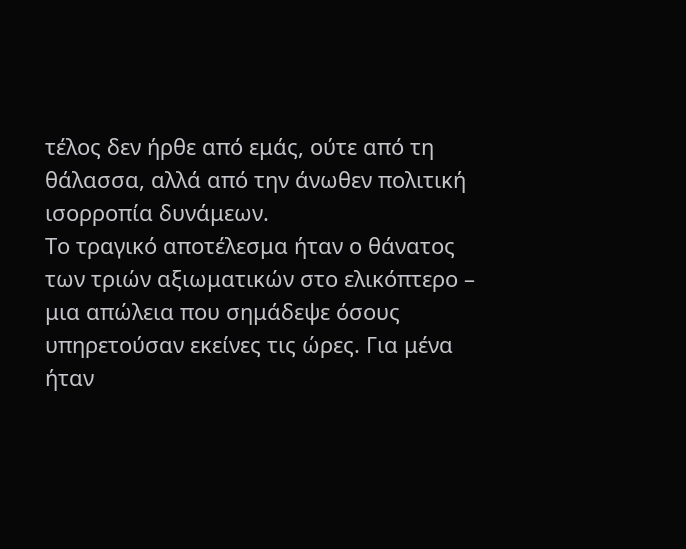τέλος δεν ήρθε από εμάς, ούτε από τη θάλασσα, αλλά από την άνωθεν πολιτική ισορροπία δυνάμεων.
Το τραγικό αποτέλεσμα ήταν ο θάνατος των τριών αξιωματικών στο ελικόπτερο – μια απώλεια που σημάδεψε όσους υπηρετούσαν εκείνες τις ώρες. Για μένα ήταν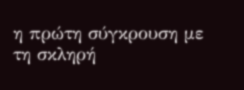η πρώτη σύγκρουση με τη σκληρή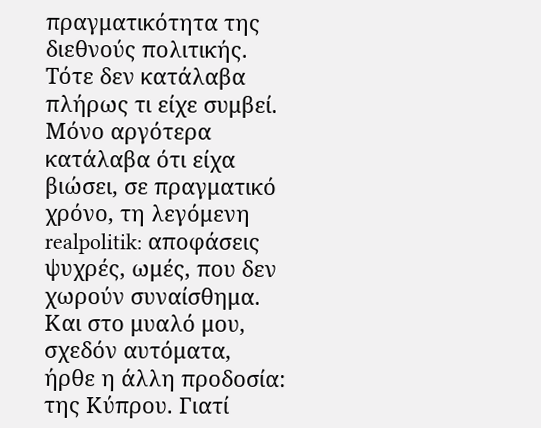πραγματικότητα της διεθνούς πολιτικής. Τότε δεν κατάλαβα πλήρως τι είχε συμβεί. Μόνο αργότερα κατάλαβα ότι είχα βιώσει, σε πραγματικό χρόνο, τη λεγόμενη realpolitik: αποφάσεις ψυχρές, ωμές, που δεν χωρούν συναίσθημα.
Και στο μυαλό μου, σχεδόν αυτόματα, ήρθε η άλλη προδοσία: της Κύπρου. Γιατί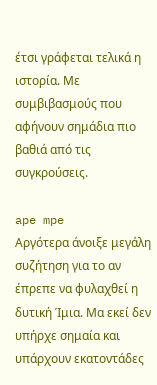έτσι γράφεται τελικά η ιστορία. Με συμβιβασμούς που αφήνουν σημάδια πιο βαθιά από τις συγκρούσεις.

ape mpe
Αργότερα άνοιξε μεγάλη συζήτηση για το αν έπρεπε να φυλαχθεί η δυτική Ίμια. Μα εκεί δεν υπήρχε σημαία και υπάρχουν εκατοντάδες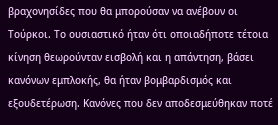βραχονησίδες που θα μπορούσαν να ανέβουν οι Τούρκοι. Το ουσιαστικό ήταν ότι οποιαδήποτε τέτοια κίνηση θεωρούνταν εισβολή και η απάντηση, βάσει κανόνων εμπλοκής, θα ήταν βομβαρδισμός και εξουδετέρωση. Κανόνες που δεν αποδεσμεύθηκαν ποτέ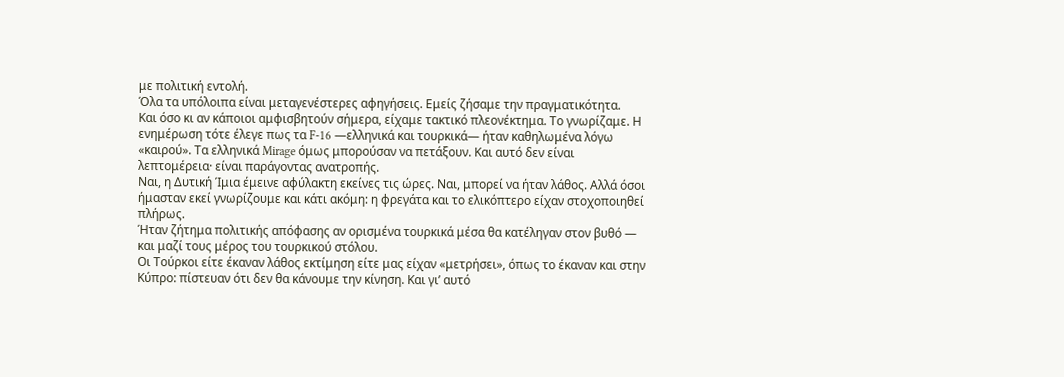με πολιτική εντολή.
Όλα τα υπόλοιπα είναι μεταγενέστερες αφηγήσεις. Εμείς ζήσαμε την πραγματικότητα.
Και όσο κι αν κάποιοι αμφισβητούν σήμερα, είχαμε τακτικό πλεονέκτημα. Το γνωρίζαμε. Η ενημέρωση τότε έλεγε πως τα F-16 —ελληνικά και τουρκικά— ήταν καθηλωμένα λόγω «καιρού». Τα ελληνικά Mirage όμως μπορούσαν να πετάξουν. Και αυτό δεν είναι λεπτομέρεια· είναι παράγοντας ανατροπής.
Ναι, η Δυτική Ίμια έμεινε αφύλακτη εκείνες τις ώρες. Ναι, μπορεί να ήταν λάθος. Αλλά όσοι ήμασταν εκεί γνωρίζουμε και κάτι ακόμη: η φρεγάτα και το ελικόπτερο είχαν στοχοποιηθεί πλήρως.
Ήταν ζήτημα πολιτικής απόφασης αν ορισμένα τουρκικά μέσα θα κατέληγαν στον βυθό — και μαζί τους μέρος του τουρκικού στόλου.
Οι Τούρκοι είτε έκαναν λάθος εκτίμηση είτε μας είχαν «μετρήσει», όπως το έκαναν και στην Κύπρο: πίστευαν ότι δεν θα κάνουμε την κίνηση. Και γι’ αυτό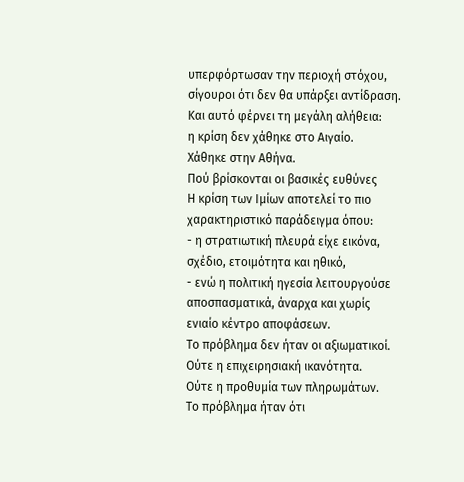υπερφόρτωσαν την περιοχή στόχου, σίγουροι ότι δεν θα υπάρξει αντίδραση.
Και αυτό φέρνει τη μεγάλη αλήθεια:
η κρίση δεν χάθηκε στο Αιγαίο.
Χάθηκε στην Αθήνα.
Πού βρίσκονται οι βασικές ευθύνες
Η κρίση των Ιμίων αποτελεί το πιο χαρακτηριστικό παράδειγμα όπου:
- η στρατιωτική πλευρά είχε εικόνα, σχέδιο, ετοιμότητα και ηθικό,
- ενώ η πολιτική ηγεσία λειτουργούσε αποσπασματικά, άναρχα και χωρίς ενιαίο κέντρο αποφάσεων.
Το πρόβλημα δεν ήταν οι αξιωματικοί.
Ούτε η επιχειρησιακή ικανότητα.
Ούτε η προθυμία των πληρωμάτων.
Το πρόβλημα ήταν ότι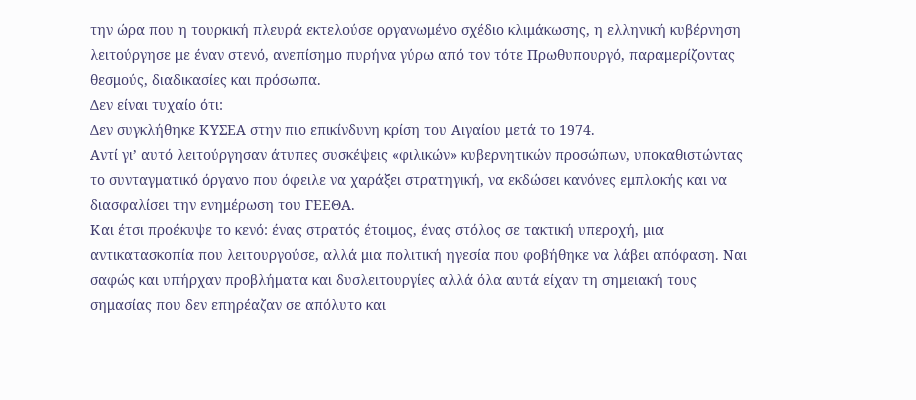την ώρα που η τουρκική πλευρά εκτελούσε οργανωμένο σχέδιο κλιμάκωσης, η ελληνική κυβέρνηση λειτούργησε με έναν στενό, ανεπίσημο πυρήνα γύρω από τον τότε Πρωθυπουργό, παραμερίζοντας θεσμούς, διαδικασίες και πρόσωπα.
Δεν είναι τυχαίο ότι:
Δεν συγκλήθηκε ΚΥΣΕΑ στην πιο επικίνδυνη κρίση του Αιγαίου μετά το 1974.
Αντί γι’ αυτό λειτούργησαν άτυπες συσκέψεις «φιλικών» κυβερνητικών προσώπων, υποκαθιστώντας το συνταγματικό όργανο που όφειλε να χαράξει στρατηγική, να εκδώσει κανόνες εμπλοκής και να διασφαλίσει την ενημέρωση του ΓΕΕΘΑ.
Και έτσι προέκυψε το κενό: ένας στρατός έτοιμος, ένας στόλος σε τακτική υπεροχή, μια αντικατασκοπία που λειτουργούσε, αλλά μια πολιτική ηγεσία που φοβήθηκε να λάβει απόφαση. Ναι σαφώς και υπήρχαν προβλήματα και δυσλειτουργίες αλλά όλα αυτά είχαν τη σημειακή τους σημασίας που δεν επηρέαζαν σε απόλυτο και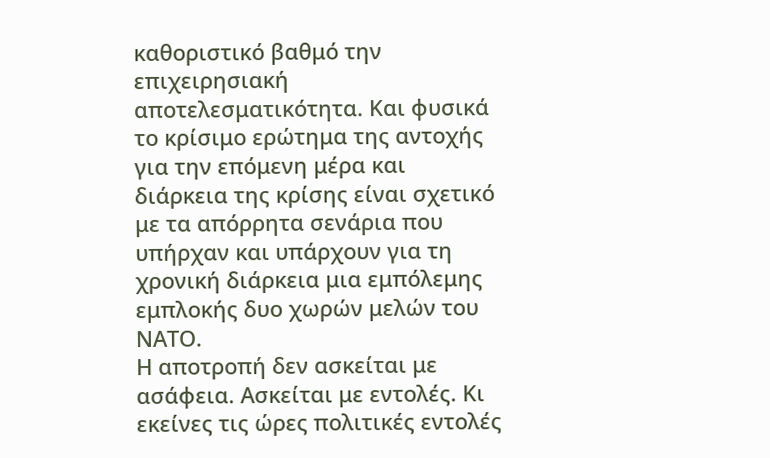καθοριστικό βαθμό την επιχειρησιακή αποτελεσματικότητα. Και φυσικά το κρίσιμο ερώτημα της αντοχής για την επόμενη μέρα και διάρκεια της κρίσης είναι σχετικό με τα απόρρητα σενάρια που υπήρχαν και υπάρχουν για τη χρονική διάρκεια μια εμπόλεμης εμπλοκής δυο χωρών μελών του ΝΑΤΟ.
Η αποτροπή δεν ασκείται με ασάφεια. Ασκείται με εντολές. Κι εκείνες τις ώρες πολιτικές εντολές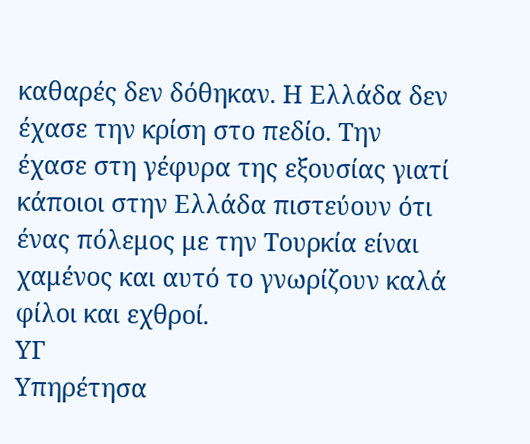καθαρές δεν δόθηκαν. Η Ελλάδα δεν έχασε την κρίση στο πεδίο. Την έχασε στη γέφυρα της εξουσίας γιατί κάποιοι στην Ελλάδα πιστεύουν ότι ένας πόλεμος με την Τουρκία είναι χαμένος και αυτό το γνωρίζουν καλά φίλοι και εχθροί.
ΥΓ
Υπηρέτησα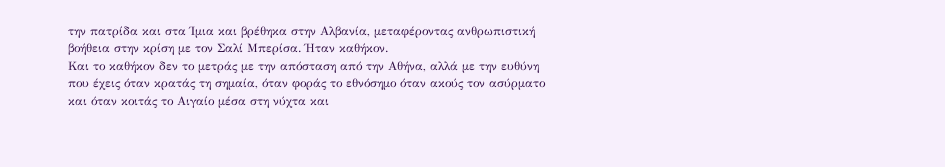την πατρίδα και στα Ίμια και βρέθηκα στην Αλβανία, μεταφέροντας ανθρωπιστική βοήθεια στην κρίση με τον Σαλί Μπερίσα. Ήταν καθήκον.
Και το καθήκον δεν το μετράς με την απόσταση από την Αθήνα, αλλά με την ευθύνη που έχεις όταν κρατάς τη σημαία, όταν φοράς το εθνόσημο όταν ακούς τον ασύρματο και όταν κοιτάς το Αιγαίο μέσα στη νύχτα και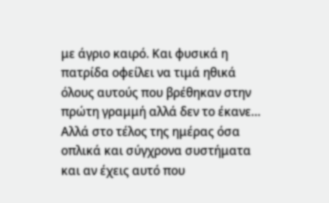με άγριο καιρό. Και φυσικά η πατρίδα οφείλει να τιμά ηθικά όλους αυτούς που βρέθηκαν στην πρώτη γραμμή αλλά δεν το έκανε… Αλλά στο τέλος της ημέρας όσα οπλικά και σύγχρονα συστήματα και αν έχεις αυτό που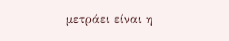μετράει είναι η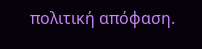πολιτική απόφαση.